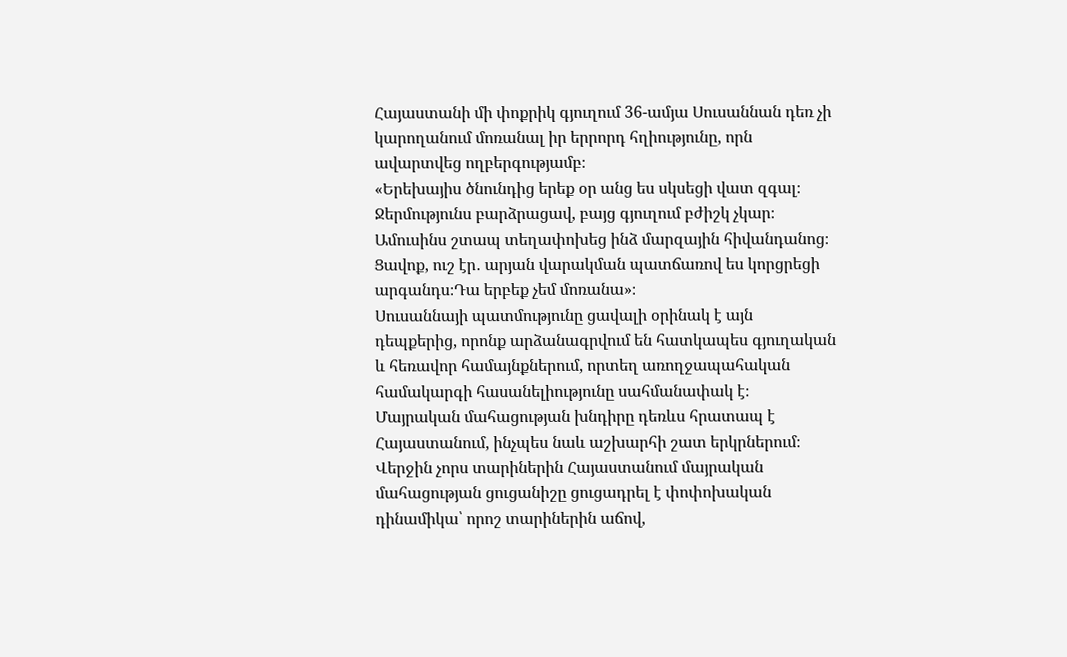Հայաստանի մի փոքրիկ գյուղում 36-ամյա Սուսաննան դեռ չի կարողանում մոռանալ իր երրորդ հղիությունը, որն ավարտվեց ողբերգությամբ։
«Երեխայիս ծնունդից երեք օր անց ես սկսեցի վատ զգալ։ Ջերմությունս բարձրացավ, բայց գյուղում բժիշկ չկար։ Ամուսինս շտապ տեղափոխեց ինձ մարզային հիվանդանոց։ Ցավոք, ուշ էր․ արյան վարակման պատճառով ես կորցրեցի արգանդս։Դա երբեք չեմ մոռանա»։
Սուսաննայի պատմությունը ցավալի օրինակ է այն դեպքերից, որոնք արձանագրվում են հատկապես գյուղական և հեռավոր համայնքներում, որտեղ առողջապահական համակարգի հասանելիությունը սահմանափակ է։
Մայրական մահացության խնդիրը դեռևս հրատապ է Հայաստանում, ինչպես նաև աշխարհի շատ երկրներում։
Վերջին չորս տարիներին Հայաստանում մայրական մահացության ցուցանիշը ցուցադրել է փոփոխական դինամիկա՝ որոշ տարիներին աճով,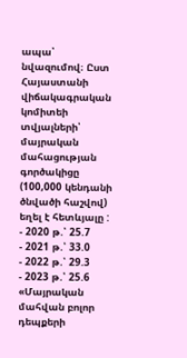ապա՝ նվազումով։ Ըստ Հայաստանի վիճակագրական կոմիտեի տվյալների՝ մայրական մահացության գործակիցը (100,000 կենդանի ծնվածի հաշվով) եղել է հետևյալը :
- 2020 թ.՝ 25.7
- 2021 թ.՝ 33.0
- 2022 թ.՝ 29.3
- 2023 թ.՝ 25.6
«Մայրական մահվան բոլոր դեպքերի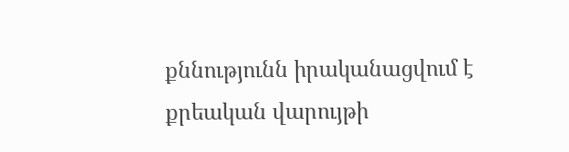քննությունն իրականացվում է քրեական վարույթի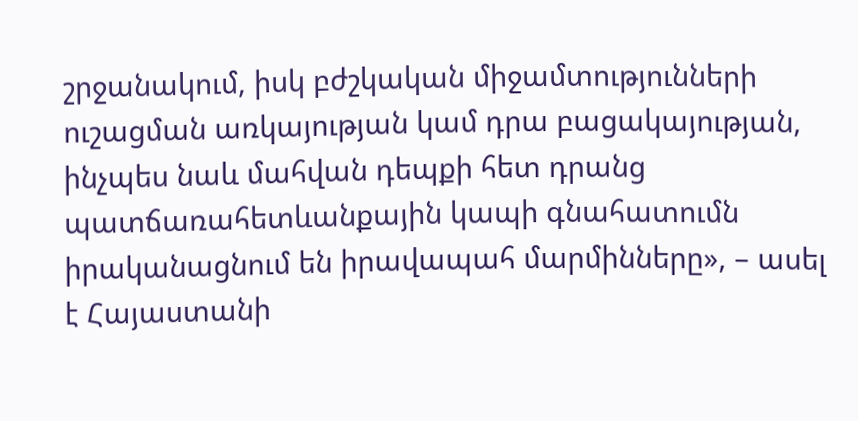շրջանակում, իսկ բժշկական միջամտությունների ուշացման առկայության կամ դրա բացակայության, ինչպես նաև մահվան դեպքի հետ դրանց պատճառահետևանքային կապի գնահատումն իրականացնում են իրավապահ մարմինները», – ասել է Հայաստանի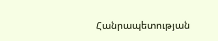Հանրապետության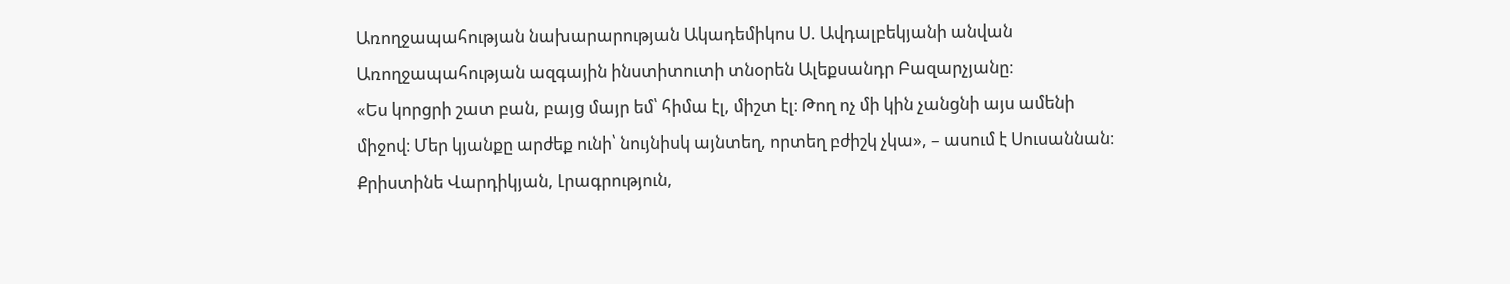Առողջապահության նախարարության Ակադեմիկոս Ս. Ավդալբեկյանի անվան Առողջապահության ազգային ինստիտուտի տնօրեն Ալեքսանդր Բազարչյանը։
«Ես կորցրի շատ բան, բայց մայր եմ՝ հիմա էլ, միշտ էլ։ Թող ոչ մի կին չանցնի այս ամենի միջով։ Մեր կյանքը արժեք ունի՝ նույնիսկ այնտեղ, որտեղ բժիշկ չկա», – ասում է Սուսաննան։
Քրիստինե Վարդիկյան, Լրագրություն,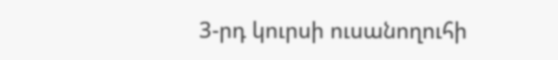3-րդ կուրսի ուսանողուհի